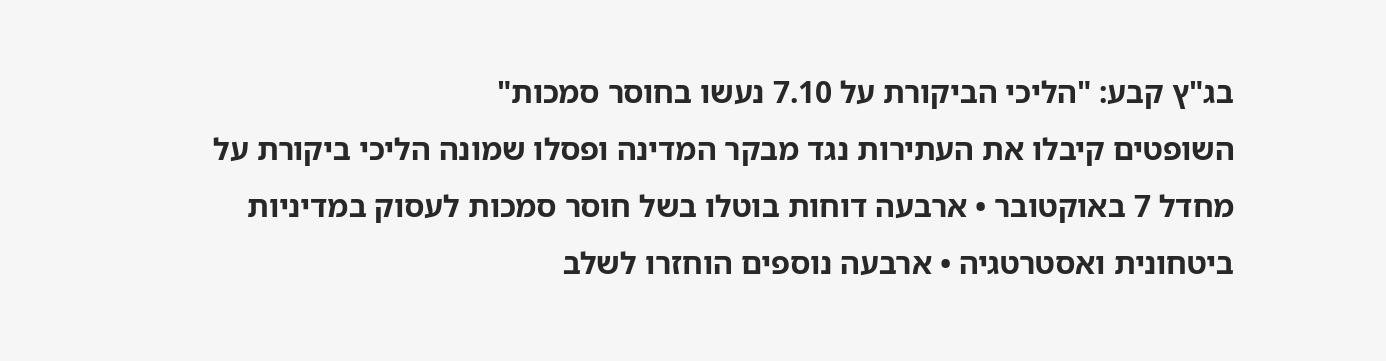בג"ץ קבע: "הליכי הביקורת על 7.10 נעשו בחוסר סמכות"
השופטים קיבלו את העתירות נגד מבקר המדינה ופסלו שמונה הליכי ביקורת על מחדל 7 באוקטובר • ארבעה דוחות בוטלו בשל חוסר סמכות לעסוק במדיניות ביטחונית ואסטרטגיה • ארבעה נוספים הוחזרו לשלב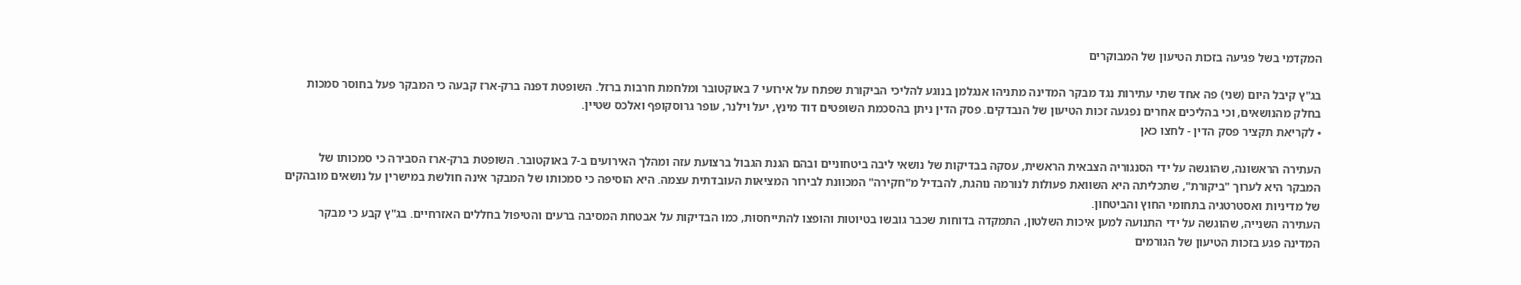המקדמי בשל פגיעה בזכות הטיעון של המבוקרים

בג"ץ קיבל היום (שני) פה אחד שתי עתירות נגד מבקר המדינה מתניהו אנגלמן בנוגע להליכי הביקורת שפתח על אירועי 7 באוקטובר ומלחמת חרבות ברזל. השופטת דפנה ברק-ארז קבעה כי המבקר פעל בחוסר סמכות בחלק מהנושאים, וכי בהליכים אחרים נפגעה זכות הטיעון של הנבדקים. פסק הדין ניתן בהסכמת השופטים דוד מינץ, יעל וילנר, עופר גרוסקופף ואלכס שטיין.
• לקריאת תקציר פסק הדין - לחצו כאן

העתירה הראשונה, שהוגשה על ידי הסנגוריה הצבאית הראשית, עסקה בבדיקות של נושאי ליבה ביטחוניים ובהם הגנת הגבול ברצועת עזה ומהלך האירועים ב-7 באוקטובר. השופטת ברק-ארז הסבירה כי סמכותו של המבקר היא לערוך "ביקורת", שתכליתה היא השוואת פעולות לנורמה נוהגת, להבדיל מ"חקירה" המכוונת לבירור המציאות העובדתית עצמה. היא הוסיפה כי סמכותו של המבקר אינה חולשת במישרין על נושאים מובהקים של מדיניות ואסטרטגיה בתחומי החוץ והביטחון.
העתירה השנייה, שהוגשה על ידי התנועה למען איכות השלטון, התמקדה בדוחות שכבר גובשו בטיוטות והופצו להתייחסות, כמו הבדיקות על אבטחת המסיבה ברעים והטיפול בחללים האזרחיים. בג"ץ קבע כי מבקר המדינה פגע בזכות הטיעון של הגורמים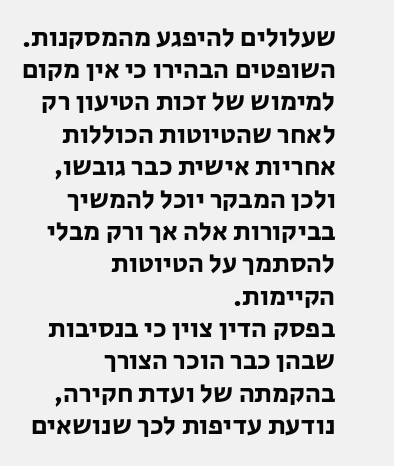שעלולים להיפגע מהמסקנות. השופטים הבהירו כי אין מקום למימוש של זכות הטיעון רק לאחר שהטיוטות הכוללות אחריות אישית כבר גובשו, ולכן המבקר יוכל להמשיך בביקורות אלה אך ורק מבלי להסתמך על הטיוטות הקיימות.
בפסק הדין צוין כי בנסיבות שבהן כבר הוכר הצורך בהקמתה של ועדת חקירה, נודעת עדיפות לכך שנושאים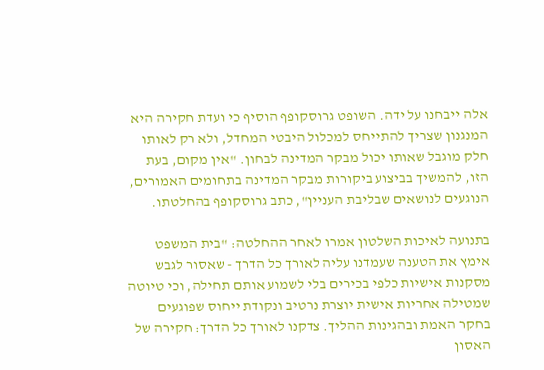אלה ייבחנו על ידה. השופט גרוסקופף הוסיף כי ועדת חקירה היא המנגנון שצריך להתייחס למכלול היבטי המחדל, ולא רק לאותו חלק מוגבל שאותו יכול מבקר המדינה לבחון. "אין מקום, בעת הזו, להמשיך בביצוע ביקורות מבקר המדינה בתחומים האמורים, הנוגעים לנושאים שבליבת העניין", כתב גרוסקופף בהחלטתו.

בתנועה לאיכות השלטון אמרו לאחר ההחלטה: "בית המשפט אימץ את הטענה שעמדנו עליה לאורך כל הדרך - שאסור לגבש מסקנות אישיות כלפי בכירים בלי לשמוע אותם תחילה, וכי טיוטה שמטילה אחריות אישית יוצרת נרטיב ונקודת ייחוס שפוגעים בחקר האמת ובהגינות ההליך. צדקנו לאורך כל הדרך: חקירה של האסון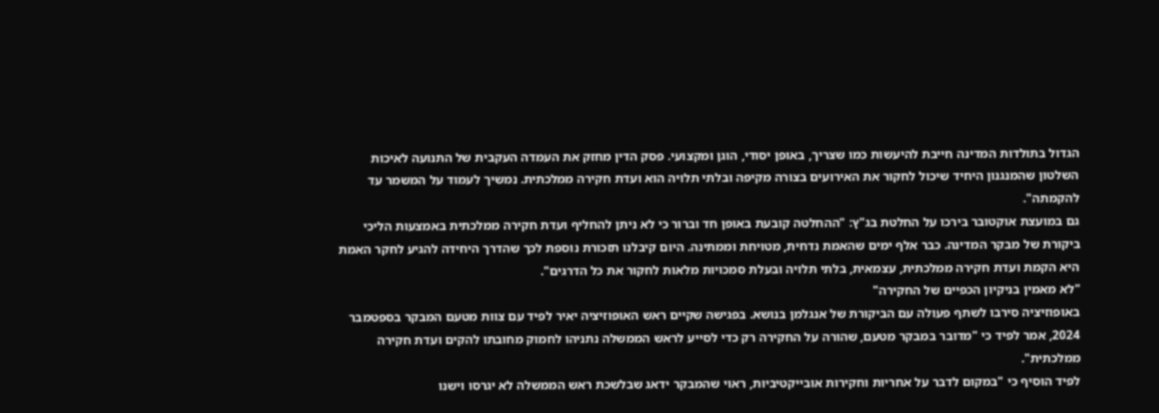הגדול בתולדות המדינה חייבת להיעשות כמו שצריך, באופן יסודי, הוגן ומקצועי. פסק הדין מחזק את העמדה העקבית של התנועה לאיכות השלטון שהמנגנון היחיד שיכול לחקור את האירועים בצורה מקיפה ובלתי תלויה הוא ועדת חקירה ממלכתית. נמשיך לעמוד על המשמר עד להקמתה".
גם במועצת אוקטובר בירכו על החלטת בג"ץ: "ההחלטה קובעת באופן חד וברור כי לא ניתן להחליף ועדת חקירה ממלכתית באמצעות הליכי ביקורת של מבקר המדינה. כבר אלף ימים שהאמת נדחית, מטויחת וממתינה. היום קיבלנו תזכורת נוספת לכך שהדרך היחידה להגיע לחקר האמת היא הקמת ועדת חקירה ממלכתית, עצמאית, בלתי תלויה ובעלת סמכויות מלאות לחקור את כל הדרגים".
"לא מאמין בניקיון הכפיים של החקירה"
באופוזיציה סירבו לשתף פעולה עם הביקורת של אנגלמן בנושא. בפגישה שקיים ראש האופוזיציה יאיר לפיד עם צוות מטעם המבקר בספטמבר 2024, אמר לפיד כי "מדובר במבקר מטעם, שהורה על החקירה רק כדי לסייע לראש הממשלה נתניהו לחמוק מחובתו להקים ועדת חקירה ממלכתית".
לפיד הוסיף כי "במקום לדבר על אחריות וחקירות אובייקטיביות, ראוי שהמבקר ידאג שבלשכת ראש הממשלה לא יגרסו וישנו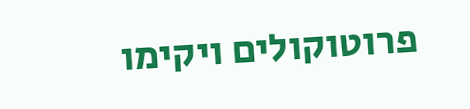פרוטוקולים ויקימו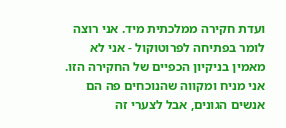ועדת חקירה ממלכתית מיד. אני רוצה לומר בפתיחה לפרוטוקול - אני לא מאמין בניקיון הכפיים של החקירה הזו. אני מניח ומקווה שהנוכחים פה הם אנשים הגונים, אבל לצערי זה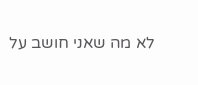לא מה שאני חושב על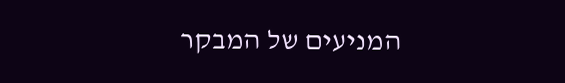המניעים של המבקר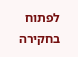לפתוח בחקירה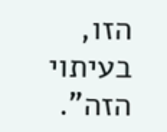הזו, בעיתוי הזה".